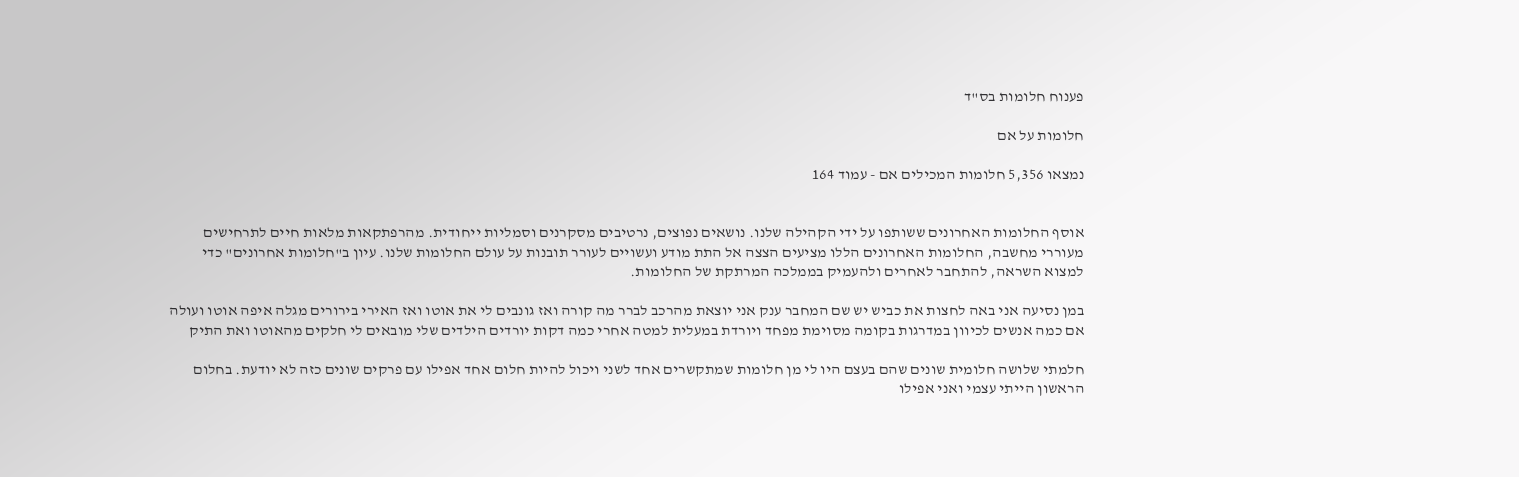פענוח חלומות בס"ד

חלומות על אם

נמצאו 5,356 חלומות המכילים אם - עמוד 164


אוסף החלומות האחרונים ששותפו על ידי הקהילה שלנו. נושאים נפוצים, נרטיבים מסקרנים וסמליות ייחודית. מהרפתקאות מלאות חיים לתרחישים מעוררי מחשבה, החלומות האחרונים הללו מציעים הצצה אל התת מודע ועשויים לעורר תובנות על עולם החלומות שלנו. עיון ב"חלומות אחרונים" כדי למצוא השראה, להתחבר לאחרים ולהעמיק בממלכה המרתקת של החלומות.

במן נסיעה אני באה לחצות את כביש יש שם המחבר ענק אני יוצאת מהרכב לברר מה קורה ואז גונבים לי את אוטו ואז האירי בירורים מגלה איפה אוטו ועולה אם כמה אנשים לכיוון במדרגות בקומה מסוימת מפחד ויורדת במעלית למטה אחרי כמה דקות יורדים הילדים שלי מובאים לי חלקים מהאוטו ואת התיק

חלמתי שלושה חלומית שונים שהם בעצם היו לי מן חלומות שמתקשרים אחד לשני ויכול להיות חלום אחד אפילו עם פרקים שונים כזה לא יודעת. בחלום הראשון הייתי עצמי ואני אפילו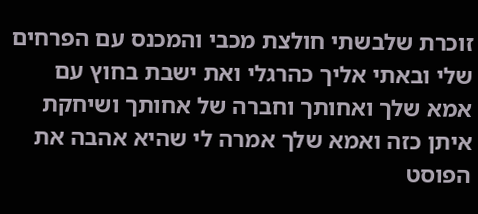זוכרת שלבשתי חולצת מכבי והמכנס עם הפרחים שלי ובאתי אליך כהרגלי ואת ישבת בחוץ עם אמא שלך ואחותך וחברה של אחותך ושיחקת איתן כזה ואמא שלך אמרה לי שהיא אהבה את הפוסט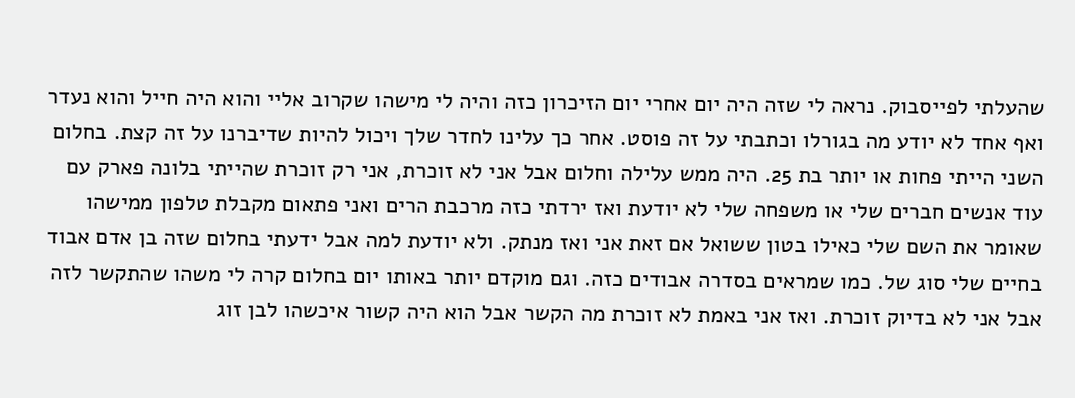שהעלתי לפייסבוק. נראה לי שזה היה יום אחרי יום הזיכרון כזה והיה לי מישהו שקרוב אליי והוא היה חייל והוא נעדר ואף אחד לא יודע מה בגורלו וכתבתי על זה פוסט. אחר כך עלינו לחדר שלך ויכול להיות שדיברנו על זה קצת. בחלום השני הייתי פחות או יותר בת 25. היה ממש עלילה וחלום אבל אני לא זוכרת, אני רק זוכרת שהייתי בלונה פארק עם עוד אנשים חברים שלי או משפחה שלי לא יודעת ואז ירדתי כזה מרכבת הרים ואני פתאום מקבלת טלפון ממישהו שאומר את השם שלי כאילו בטון ששואל אם זאת אני ואז מנתק. ולא יודעת למה אבל ידעתי בחלום שזה בן אדם אבוד בחיים שלי סוג של. כמו שמראים בסדרה אבודים כזה. וגם מוקדם יותר באותו יום בחלום קרה לי משהו שהתקשר לזה אבל אני לא בדיוק זוכרת. ואז אני באמת לא זוכרת מה הקשר אבל הוא היה קשור איכשהו לבן זוג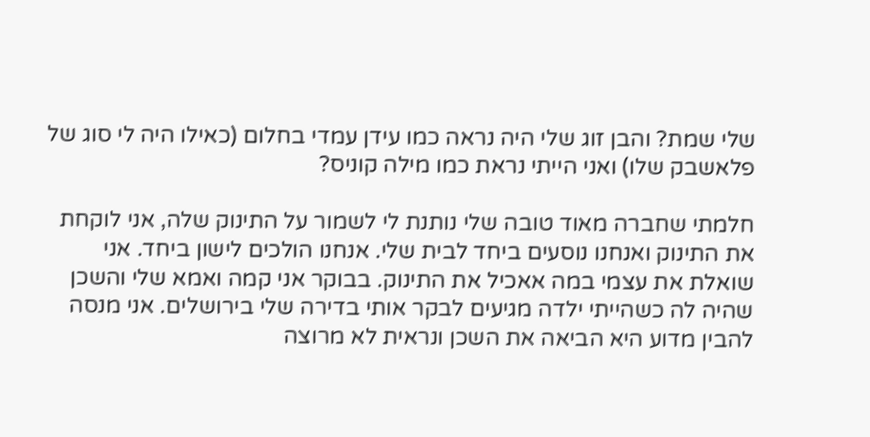שלי שמת? והבן זוג שלי היה נראה כמו עידן עמדי בחלום (כאילו היה לי סוג של פלאשבק שלו) ואני הייתי נראת כמו מילה קוניס?

חלמתי שחברה מאוד טובה שלי נותנת לי לשמור על התינוק שלה, אני לוקחת את התינוק ואנחנו נוסעים ביחד לבית שלי. אנחנו הולכים לישון ביחד. אני שואלת את עצמי במה אאכיל את התינוק. בבוקר אני קמה ואמא שלי והשכן שהיה לה כשהייתי ילדה מגיעים לבקר אותי בדירה שלי בירושלים. אני מנסה להבין מדוע היא הביאה את השכן ונראית לא מרוצה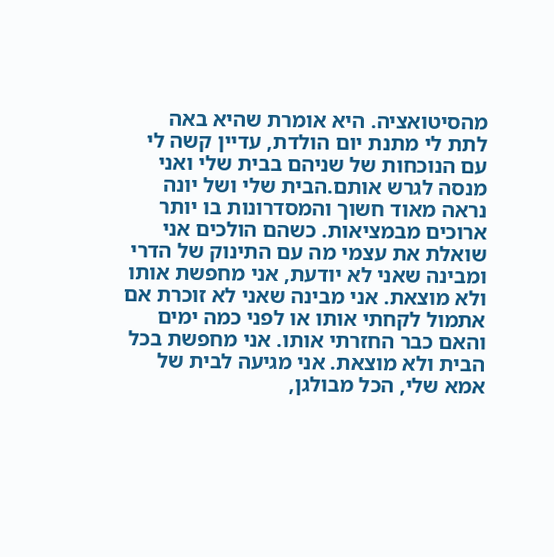מהסיטואציה. היא אומרת שהיא באה לתת לי מתנת יום הולדת, עדיין קשה לי עם הנוכחות של שניהם בבית שלי ואני מנסה לגרש אותם.הבית שלי ושל יונה נראה מאוד חשוך והמסדרונות בו יותר ארוכים מבמציאות. כשהם הולכים אני שואלת את עצמי מה עם התינוק של הדרי ומבינה שאני לא יודעת, אני מחפשת אותו ולא מוצאת. אני מבינה שאני לא זוכרת אם אתמול לקחתי אותו או לפני כמה ימים והאם כבר החזרתי אותו. אני מחפשת בכל הבית ולא מוצאת. אני מגיעה לבית של אמא שלי, הכל מבולגן,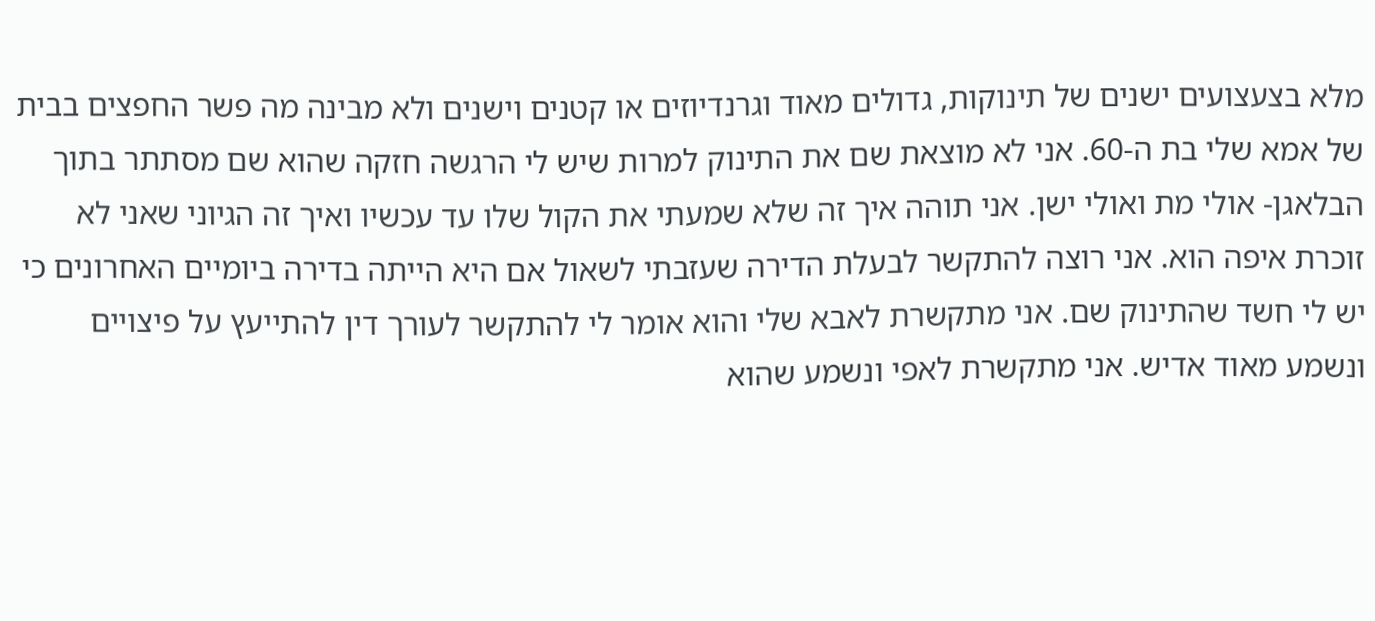מלא בצעצועים ישנים של תינוקות, גדולים מאוד וגרנדיוזים או קטנים וישנים ולא מבינה מה פשר החפצים בבית של אמא שלי בת ה-60. אני לא מוצאת שם את התינוק למרות שיש לי הרגשה חזקה שהוא שם מסתתר בתוך הבלאגן- אולי מת ואולי ישן. אני תוהה איך זה שלא שמעתי את הקול שלו עד עכשיו ואיך זה הגיוני שאני לא זוכרת איפה הוא. אני רוצה להתקשר לבעלת הדירה שעזבתי לשאול אם היא הייתה בדירה ביומיים האחרונים כי יש לי חשד שהתינוק שם. אני מתקשרת לאבא שלי והוא אומר לי להתקשר לעורך דין להתייעץ על פיצויים ונשמע מאוד אדיש. אני מתקשרת לאפי ונשמע שהוא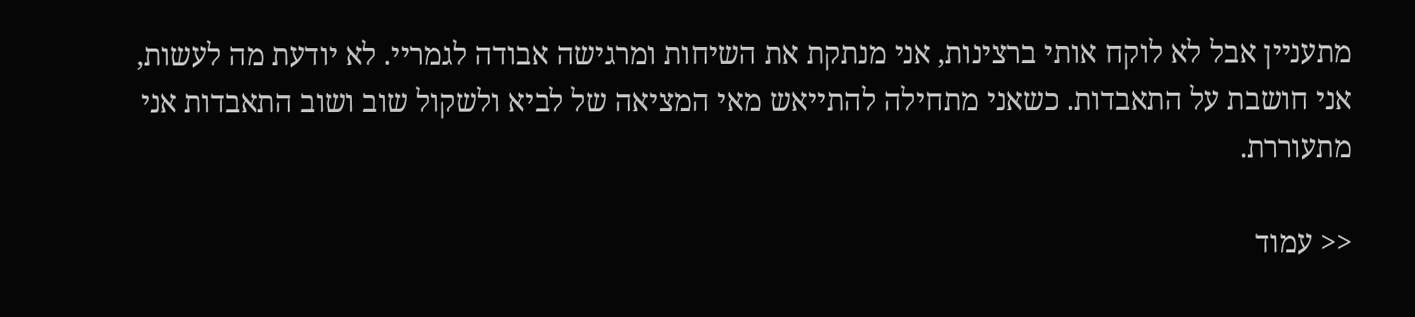מתעניין אבל לא לוקח אותי ברצינות, אני מנתקת את השיחות ומרגישה אבודה לגמריי. לא יודעת מה לעשות, אני חושבת על התאבדות. כשאני מתחילה להתייאש מאי המציאה של לביא ולשקול שוב ושוב התאבדות אני מתעוררת.

<< עמוד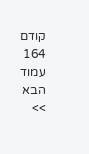קודם 164 עמוד הבא >>